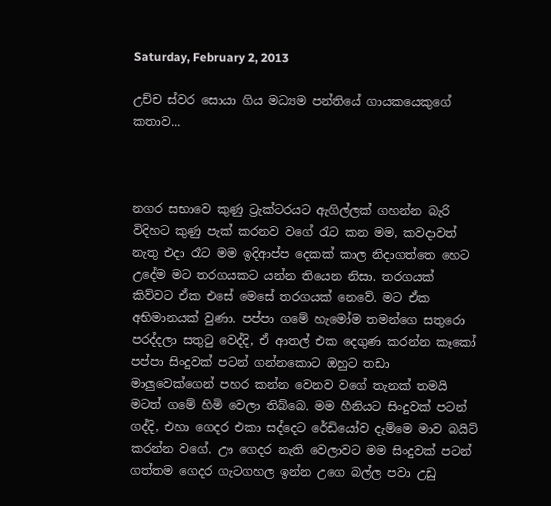Saturday, February 2, 2013

උච්ච ස්වර සොයා ගිය මධ්‍යම පන්තියේ ගායකයෙකුගේ කතාව...



නගර සභාවෙ කුණු ට්‍රැක්ටරයට ඇගිල්ලක් ගහන්න බැරි විදිහට කුණු පැක් කරනව වගේ රැට කන මම, කවදාවත් නැතු එදා රෑට මම ඉදිආප්ප දෙකක් කාල නිදාගත්තෙ හෙට උදේම මට තරගයකට යන්න තියෙන නිසා. තරගයක් කිව්වට ඒක එසේ මෙසේ තරගයක් නෙවේ. මට ඒක අභිමානයක් වුණා. පප්පා ගමේ හැමෝම තමන්ගෙ සතුරො පරද්දලා සතුටු වෙද්දි, ඒ ආතල් එක දෙගුණ කරන්න කෑකෝ පප්පා සිංදුවක් පටන් ගන්නකොට ඔහුට තඩා මාලුවෙක්ගෙන් පහර කන්න වෙනව වගේ තැනක් තමයි මටත් ගමේ හිමි වෙලා තිබ්බෙ. මම හීනියට සිංදුවක් පටන් ගද්දි, එහා ගෙදර එකා සද්දෙට රේඩියෝව දැම්මෙ මාව බයිට් කරන්න වගේ. ඌ ගෙදර නැති වෙලාවට මම සිංදුවක් පටන් ගත්තම ගෙදර ගැටගහල ඉන්න උගෙ බල්ල පවා උඩු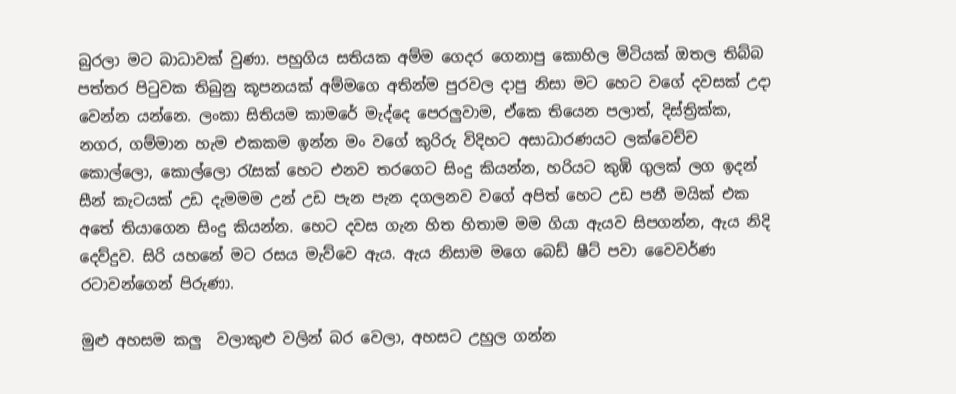බුරලා මට බාධාවක් වුණා. පහුගිය සතියක අම්ම ගෙදර ගෙනාපු කොහිල මිටියක් ඔතල තිබ්බ පත්තර පිටුවක තිබුනු කූපනයක් අම්මගෙ අතින්ම පුරවල දාපු නිසා මට හෙට වගේ දවසක් උදා වෙන්න යන්නෙ. ලංකා සිතියම කාමරේ මැද්දෙ පෙරලුවාම, ඒකෙ තියෙන පලාත්, දිස්ත්‍රික්ක, නගර, ගම්මාන හැම එකකම ඉන්න මං වගේ කුරිරු විදිහට අසාධාරණයට ලක්වෙච්ච කොල්ලො, කොල්ලො රැසක් හෙට එනව තරගෙට සිංදු කියන්න, හරියට කුඹි ගුලක් ලග ඉදන් සීන් කැටයක් උඩ දැමමම උන් උඩ පැන පැන දගලනව වගේ අපිත් හෙට උඩ පනී මයික් එක අතේ තියාගෙන සිංදු කියන්න. හෙට දවස ගැන හිත හිතාම මම ගියා ඇයව සිපගන්න, ඇය නිදි දෙව්දුව. සිරි යහනේ මට රසය මැව්වෙ ඇය. ඇය නිසාම මගෙ බෙඩ් ෂීට් පවා වෛවර්ණ රටාවන්ගෙන් පිරුණා.

මුළු අහසම කලු  වලාකුළු වලින් බර වෙලා, අහසට උහුල ගන්න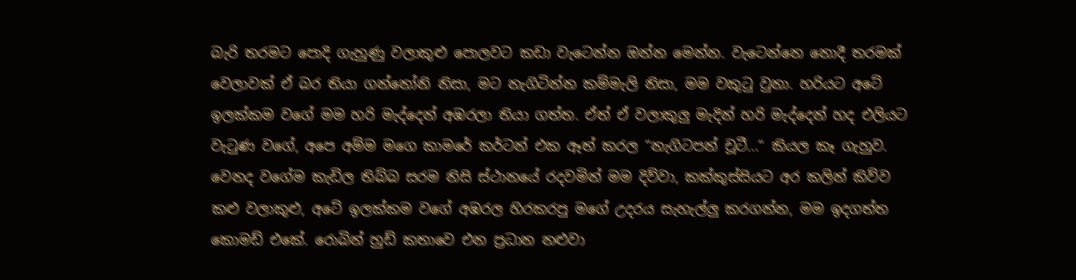බැරි තරමට පොදි ගැහුණු වලාකුළු පොලවට කඩා වැටෙන්න ඔන්න මෙන්න. වැටෙන්නෙ නොදී තරමක් වෙලාවක් ඒ බර තියා ගන්නෝනි නිසා, මට නැගිටින්න කම්මැලි නිසා, මම වකුටු වුනා. හරියට අටේ ඉලක්කම වගේ මම හරි මැද්දෙන් අඹරලා තියා ගත්ත. ඒත් ඒ වලාකුලු මැදින් හරි මැද්දෙන් හද එලියට වැටුණ වගේ, අපෙ අම්ම මගෙ කාමරේ කර්ටන් එක ඈත් කරල “නැගිටපන් චූටී...“ කියල කෑ ගැහුව. වෙනද වගේම කැඩිල තිබ්බ සරම නිසි ස්ථානයේ රදවමින් මම දිව්වා, කක්කුස්සියට අර කලින් කිව්ව කළු වලාකුළු, අටේ ඉලක්කම වගේ අඹරල හිරකරපු මගේ උදරය සැහැල්ලු කරගන්න, මම ඉදගත්ත කොමඩ් එකේ. රොබින් හුඩ් කතාවෙ එන ප්‍රධාන නළුවා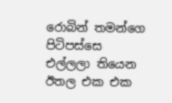රොබින් තමන්ගෙ පිටිපස්සෙ එල්ලලා තියෙන ඊතල එක එක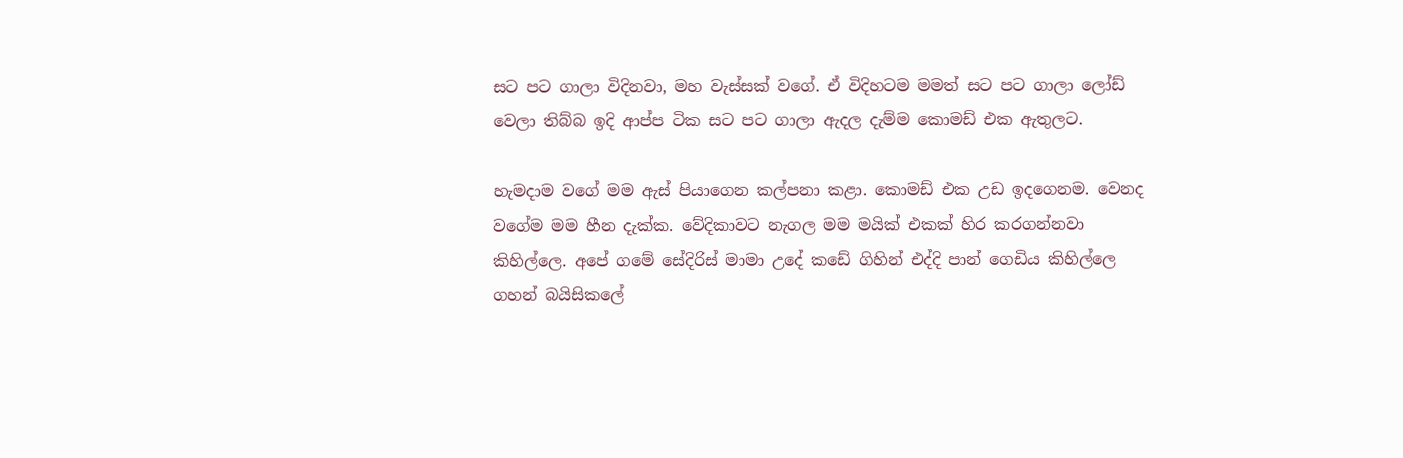සට පට ගාලා විදිනවා, මහ වැස්සක් වගේ. ඒ විදිහටම මමත් සට පට ගාලා ලෝඩ් වෙලා තිබ්බ ඉදි ආප්ප ටික සට පට ගාලා ඇදල දැම්ම කොමඩ් එක ඇතුලට.

හැමදාම වගේ මම ඇස් පියාගෙන කල්පනා කළා. කොමඩ් එක උඩ ඉදගෙනම. වෙනද වගේම මම හීන දැක්ක. වේදිකාවට නැගල මම මයික් එකක් හිර කරගන්නවා කිහිල්ලෙ. අපේ ගමේ සේදිරිස් මාමා උදේ කඩේ ගිහින් එද්දි පාන් ගෙඩිය කිහිල්ලෙ ගහන් බයිසිකලේ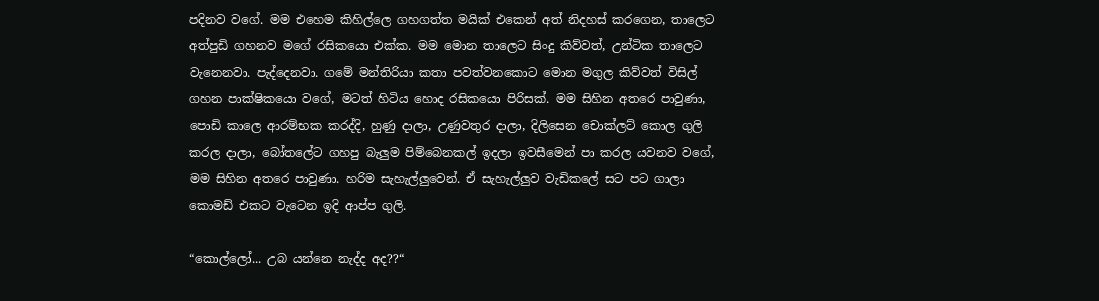පදිනව වගේ. මම එහෙම කිහිල්ලෙ ගහගත්ත මයික් එකෙන් අත් නිදහස් කරගෙන, තාලෙට අත්පුඩි ගහනව මගේ රසිකයො එක්ක. මම මොන තාලෙට සිංදු කිව්වත්, උන්ටික තාලෙට වැනෙනවා. පැද්දෙනවා. ගමේ මන්තිරියා කතා පවත්වනකොට මොන මගුල කිව්වත් විසිල් ගහන පාක්ෂිකයො වගේ, මටත් හිටිය හොද රසිකයො පිරිසක්. මම සිහින අතරෙ පාවුණා, පොඩි කාලෙ ආරම්භක කරද්දි, හුණු දාලා, උණුවතුර දාලා, දිලිසෙන චොක්ලට් කොල ගුලි කරල දාලා, බෝතලේට ගහපු බැලුම පිම්බෙනකල් ඉදලා ඉවසීමෙන් පා කරල යවනව වගේ, මම සිහින අතරෙ පාවුණා. හරිම සැහැල්ලුවෙන්. ඒ සැහැල්ලුව වැඩිකලේ සට පට ගාලා කොමඩ් එකට වැටෙන ඉදි ආප්ප ගුලි.

“කොල්ලෝ... උබ යන්නෙ නැද්ද අද??“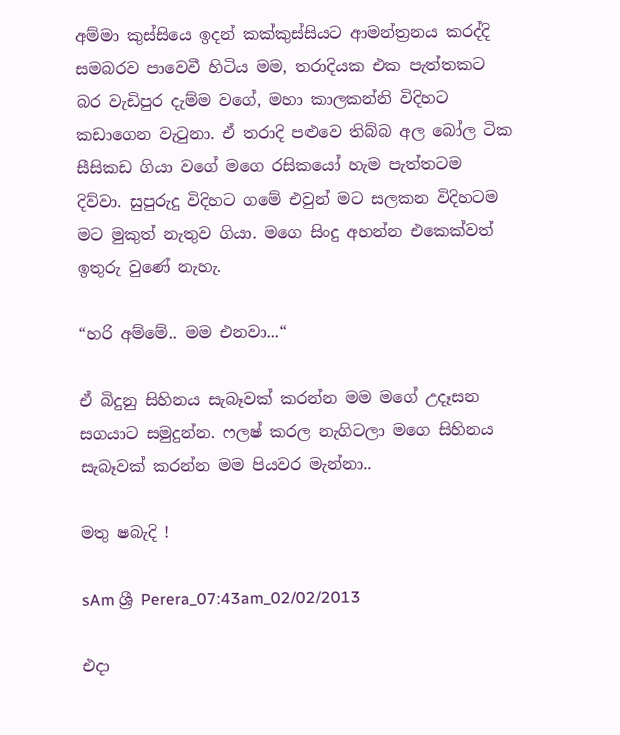අම්මා කුස්සියෙ ඉදන් කක්කුස්සියට ආමන්ත්‍රනය කරද්දි සමබරව පාවෙවී හිටිය මම, තරාදියක එක පැත්තකට බර වැඩිපුර දැම්ම වගේ, මහා කාලකන්නි විදිහට කඩාගෙන වැටුනා. ඒ තරාදි පළුවෙ තිබ්බ අල බෝල ටික සීසිකඩ ගියා වගේ මගෙ රසිකයෝ හැම පැත්තටම දිව්වා. සුපුරුදු විදිහට ගමේ එවුන් මට සලකන විදිහටම මට මුකුත් නැතුව ගියා. මගෙ සිංදු අහන්න එකෙක්වත් ඉතුරු වුණේ නැහැ.

“හරි අම්මේ.. මම එනවා...“

ඒ බිදුනු සිහිනය සැබෑවක් කරන්න මම මගේ උදෑසන සගයාට සමුදුන්න. ෆලෂ් කරල නැගිටලා මගෙ සිහිනය සැබෑවක් කරන්න මම පියවර මැන්නා..

මතු ෂබැදි !

sAm ශ්‍රී Perera_07:43am_02/02/2013

එදා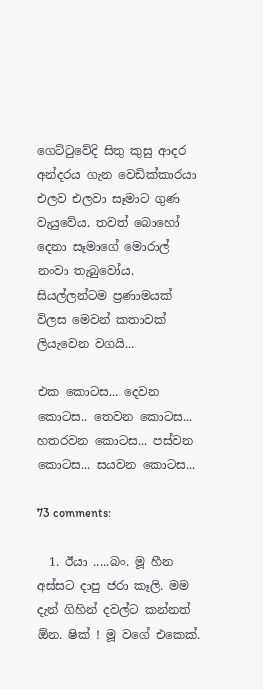ගෙට්ටුවේදි සිතු කුසු ආදර අන්දරය ගැන වෙඩික්කාරයා එලව එලවා සෑමාට ගුණ වැයුවේය. තවත් බොහෝ දෙනා සෑමාගේ මොරාල් නංවා තැබුවෝය. සියල්ලන්ටම ප්‍රණාමයක් විලස මෙවන් කතාවක් ලියැවෙන වගයි...

එක කොටස... දෙවන කොටස.. තෙවන කොටස... හතරවන කොටස... පස්වන කොටස... සයවන කොටස...

73 comments:

  1. ඊයා .....බං. මූ හීන අස්සට දාපු ජරා කෑලි. මම දැන් ගිහින් දවල්ට කන්නත් ඕන. ෂික් ! මූ වගේ එකෙක්.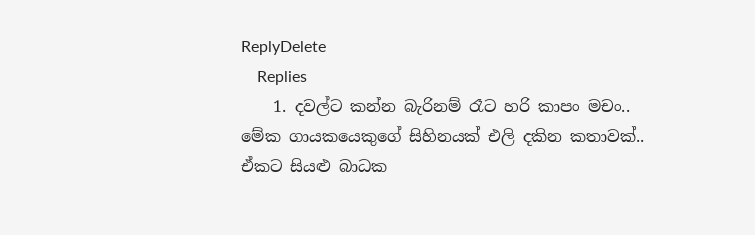ReplyDelete
    Replies
    1. දවල්ට කන්න බැරිනම් රෑට හරි කාපං මචං.. මේක ගායකයෙකුගේ සිහිනයක් එලි දකින කතාවක්.. ඒකට සියළු බාධක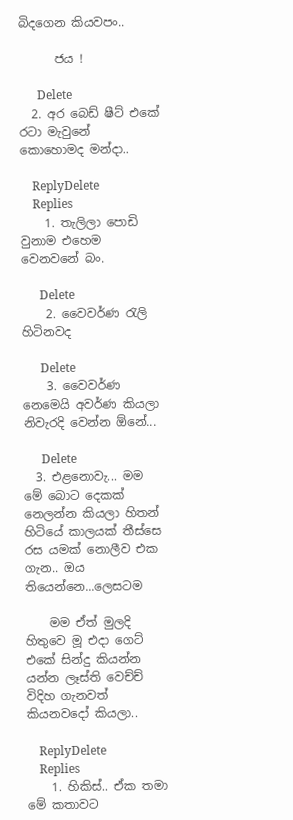බිදගෙන කියවපං..

      ජය !

      Delete
  2. අර බෙඩ් ෂීට් එකේ රටා මැවුනේ කොහොමද මන්දා..

    ReplyDelete
    Replies
    1. තැලිලා පොඩි වුනාම එහෙම වෙනවනේ බං.

      Delete
    2. වෛවර්ණ රැලි හිටිනවද

      Delete
    3. වෛවර්ණ නෙමෙයි අවර්ණ කියලා නිවැරදි වෙන්න ඕනේ...

      Delete
  3. එළනොවැ... මම මේ බොට දෙකක් නෙලන්න කියලා හිතන් හිටියේ කාලයක් තීස්සෙ රස යමක් නොලීව එක ගැන.. ඔය තියෙන්නෙ...ලෙසටම

    මම ඒත් මුලදි හිතුවෙ මූ එදා ගෙට් එකේ සින්දු කියන්න යන්න ලෑස්ති වෙච්ච් විදිහ ගැනවත් කියනවදෝ කියලා..

    ReplyDelete
    Replies
    1. හිකිස්.. ඒක තමා මේ කතාවට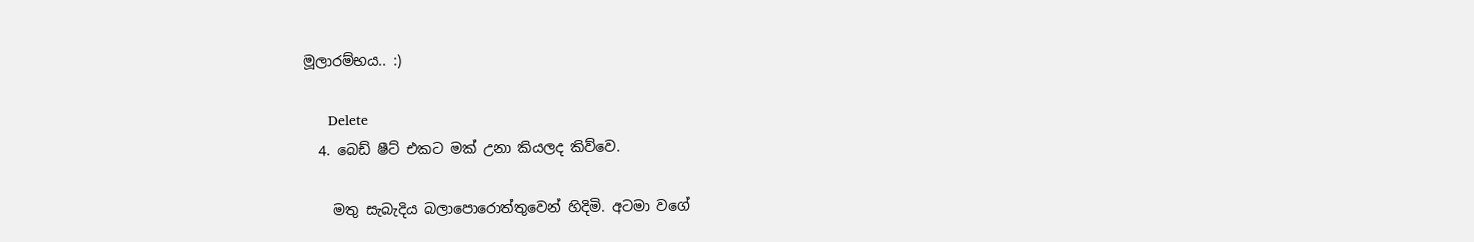මූලාරම්භය.. :)

      Delete
  4. බෙඩ් ෂීට් එකට මක් උනා කියලද කිව්වෙ.

    මතු සැබැදිය බලාපොරොත්තුවෙන් හිදිමි. අටමා වගේ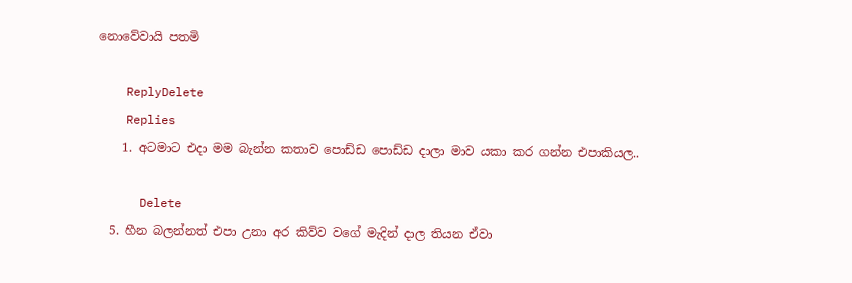නොවේවායි පතමි

    ReplyDelete
    Replies
    1. අටමාට එදා මම බැන්න කතාව පොඩ්ඩ පොඩ්ඩ දාලා මාව යකා කර ගන්න එපාකියල..

      Delete
  5. හීන බලන්නත් එපා උනා අර කිව්ව වගේ මැදින් දාල තියන ඒවා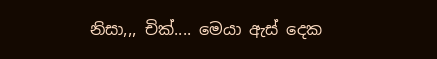නිසා,,, චික්.... මෙයා ඇස් දෙක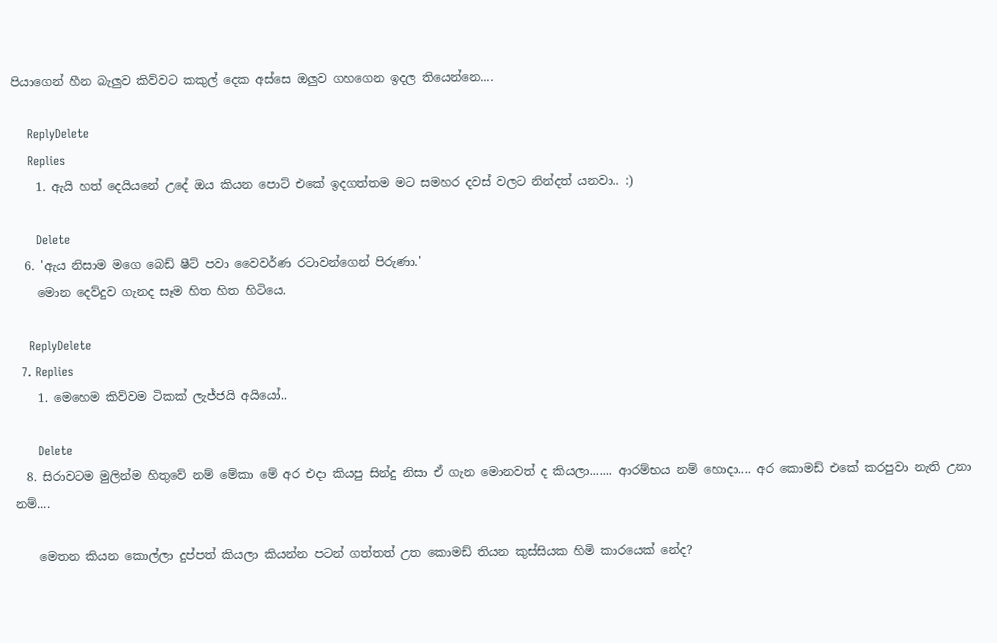පියාගෙන් හීන බැලුව කිව්වට කකුල් දෙක අස්සෙ ඔලුව ගහගෙන ඉදල තියෙන්නෙ....

    ReplyDelete
    Replies
    1. ඇයි හත් දෙයියනේ උදේ ඔය කියන පොට් එකේ ඉදගත්තම මට සමහර දවස් වලට නින්දත් යනවා.. :)

      Delete
  6. 'ඇය නිසාම මගෙ බෙඩ් ෂීට් පවා වෛවර්ණ රටාවන්ගෙන් පිරුණා.'
    මොන දෙව්දුව ගැනද සෑම හිත හිත හිටියෙ.

    ReplyDelete
  7. Replies
    1. මෙහෙම කිව්වම ටිකක් ලැජ්ජයි අයියෝ..

      Delete
  8. සිරාවටම මුලින්ම හිතුවේ නම් මේකා මේ අර එදා කියපු සින්දු නිසා ඒ ගැන මොනවත් ද කියලා....... ආරම්භය නම් හොදා.... අර කොමඩ් එකේ කරපුවා නැති උනා නම්....

    මෙතන කියන කොල්ලා දුප්පත් කියලා කියන්න පටන් ගත්තත් උත කොමඩ් තියන කුස්සියක හිමි කාරයෙක් නේද?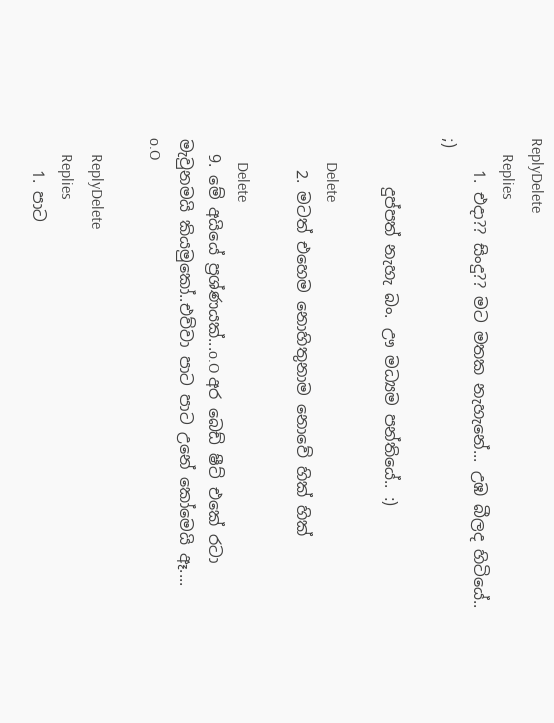ReplyDelete
    Replies
    1. එදා?? සිංදු?? මට මතක නැහැනේ... උඹ බීලද හිටියේ.. ;)

      දුප්පත් නැහැ බං. ඌ මධ්‍යම පන්තියේ.. :)

      Delete
    2. මටත් එහෙම නොහිතුනාම නොවේ හික් හික්

      Delete
  9. මේ අයියේ ප්‍රශ්ණයක්...o.O අර බෙඩ් ෂීට් එකේ රටා මැවුනමයි කියමුකෝ..එව්වා පාට පාට උනේ කෝමෙයි ඈ.... o.O

    ReplyDelete
    Replies
    1. පාට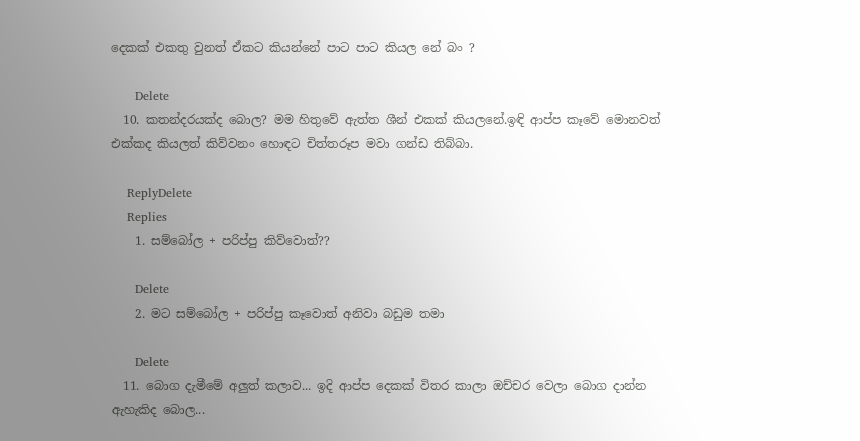දෙකක් එකතු වුනත් ඒකට කියන්නේ පාට පාට කියල නේ බං ?

      Delete
  10. කතන්දරයක්ද බොල? මම හිතුවේ ඇත්ත ශීන් එකක් කියලනේ.ඉඳි ආප්ප කෑවේ මොනවත් එක්කද කියලත් කිව්වනං හොඳට චිත්තරූප මවා ගන්ඩ තිබ්බා.

    ReplyDelete
    Replies
    1. සම්බෝල + පරිප්පු කිව්වොත්??

      Delete
    2. මට සම්බෝල + පරිප්පු කෑවොත් අනිවා බඩුම තමා

      Delete
  11. බොග දැමීමේ අලුත් කලාව... ඉදි ආප්ප දෙකක් විතර කාලා ඔච්චර වෙලා බොග දාන්න ඇහැකිද බොල...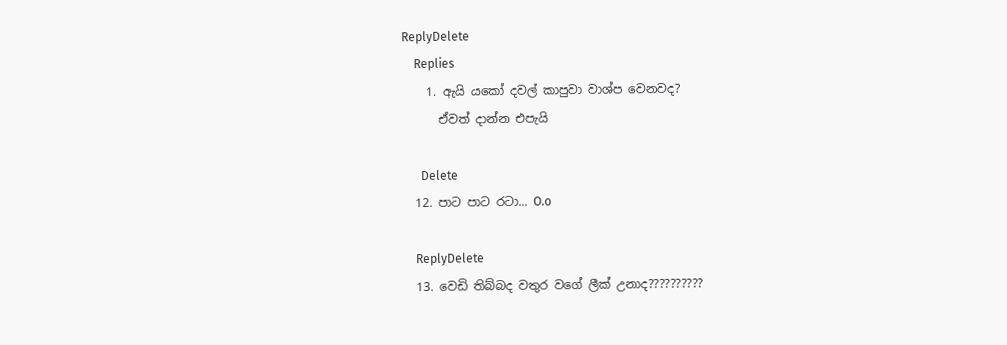ReplyDelete
    Replies
    1. ඇයි යකෝ දවල් කාපුවා වාශ්ප වෙනවද?
      ඒවත් දාන්න එපැයි

      Delete
  12. පාට පාට රටා... O.o

    ReplyDelete
  13. වෙඩි තිබ්බද වතුර වගේ ලීක් උනාද??????????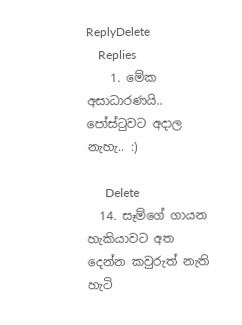ReplyDelete
    Replies
    1. මේක අසාධාරණයි.. පෝස්ටුවට අදාල නැහැ.. :)

      Delete
  14. සෑම්ගේ ගායන හැකියාවට අත දෙන්න කවුරුත් නැති හැටි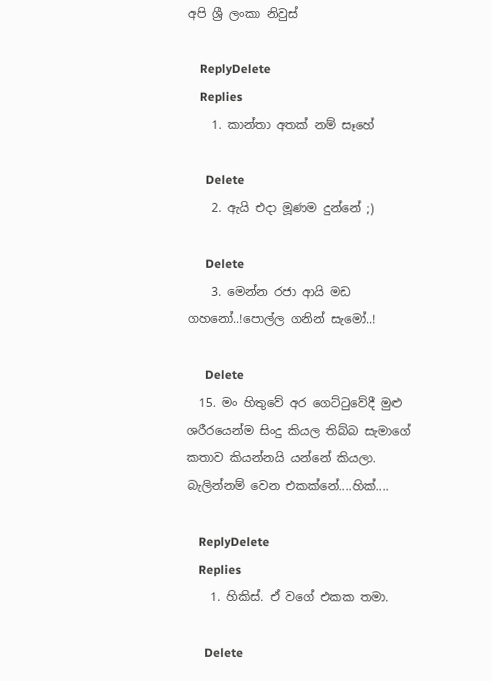අපි ශ්‍රී ලංකා නිවුස්

    ReplyDelete
    Replies
    1. කාන්තා අතක් නම් සෑහේ

      Delete
    2. ඇයි එදා මූණම දුන්නේ ;)

      Delete
    3. මෙන්න රජා ආයි මඩ ගහනෝ..!පොල්ල ගනින් සැමෝ..!

      Delete
  15. මං හිතුවේ අර ගෙට්ටුවේදී මුළු ශරීරයෙන්ම සිංදු කියල තිබ්බ සැමාගේ කතාව කියන්නයි යන්නේ කියලා. බැලින්නම් වෙන එකක්නේ....හික්....

    ReplyDelete
    Replies
    1. හිකිස්. ඒ වගේ එකක තමා.

      Delete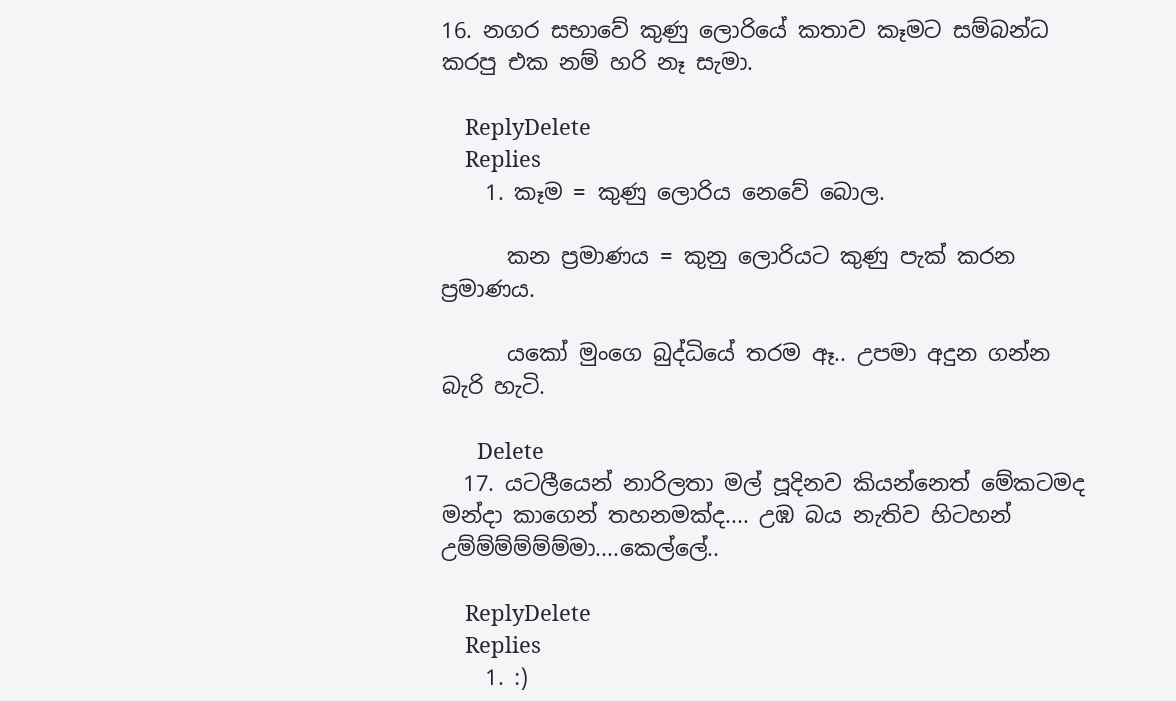16. නගර සභාවේ කුණු ලොරියේ කතාව කෑමට සම්බන්ධ කරපු එක නම් හරි නෑ සැමා.

    ReplyDelete
    Replies
    1. කෑම = කුණු ලොරිය නෙවේ බොල.

      කන ප්‍රමාණය = කුනු ලොරියට කුණු පැක් කරන ප්‍රමාණය.

      යකෝ මුංගෙ බුද්ධියේ තරම ඈ.. උපමා අදුන ගන්න බැරි හැටි.

      Delete
  17. යටලීයෙන් නාරිලතා මල් පූදිනව කියන්නෙත් මේකටමද මන්දා කාගෙන් තහනමක්ද.... උඹ බය නැතිව හිටහන් උම්ම්ම්ම්ම්ම්මා....කෙල්ලේ..

    ReplyDelete
    Replies
    1. :)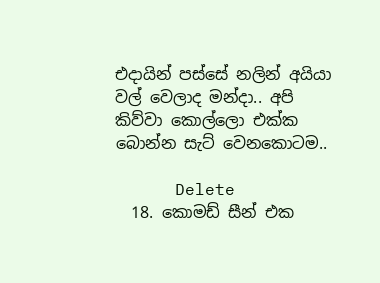එදායින් පස්සේ නලින් අයියා වල් වෙලාද මන්දා.. අපි කිව්වා කොල්ලො එක්ක බොන්න සැට් වෙනකොටම..

      Delete
  18. කොමඩ් සීන් එක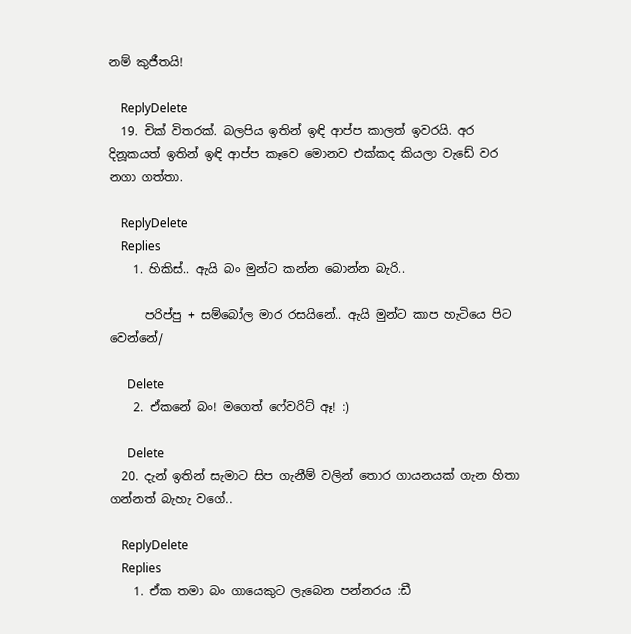නම් කුජීතයි!

    ReplyDelete
  19. චික් විතරක්. බලපිය ඉතින් ඉඳි ආප්ප කාලත් ඉවරයි. අර දිනූකයත් ඉතින් ඉඳි ආප්ප කෑවෙ මොනව එක්කද කියලා වැඩේ වර නගා ගත්තා.

    ReplyDelete
    Replies
    1. හිකිස්.. ඇයි බං මුන්ට කන්න බොන්න බැරි..

      පරිප්පු + සම්බෝල මාර රසයිනේ.. ඇයි මුන්ට කාප හැටියෙ පිට වෙන්නේ/

      Delete
    2. ඒකනේ බං! මගෙත් ෆේවරිට් ඈ! :)

      Delete
  20. දැන් ඉතින් සැමාට සිප ගැනීම් වලින් තොර ගායනයක් ගැන හිතා ගන්නත් බැහැ වගේ..

    ReplyDelete
    Replies
    1. ඒක තමා බං ගායෙකුට ලැබෙන පන්නරය :ඩී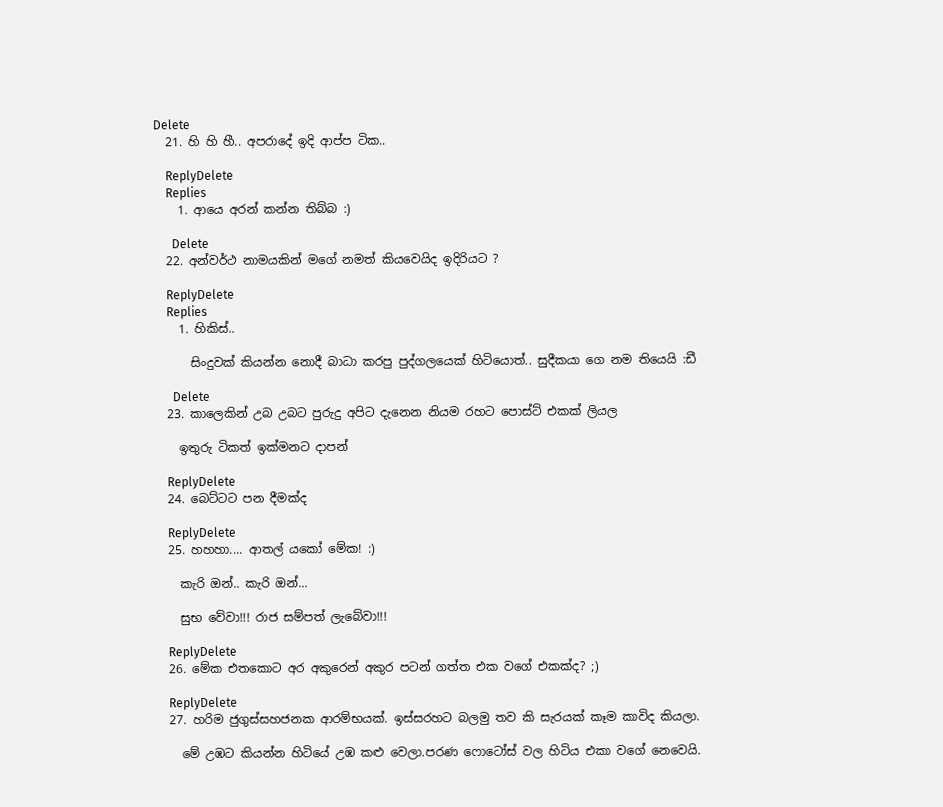Delete
  21. හි හි හී.. අපරාදේ ඉදි ආප්ප ටික..

    ReplyDelete
    Replies
    1. ආයෙ අරන් කන්න තිබ්බ :)

      Delete
  22. අන්වර්ථ නාමයකින් මගේ නමත් කියවෙයිද ඉදිරියට ?

    ReplyDelete
    Replies
    1. හිකිස්..

      සිංදුවක් කියන්න නොදී බාධා කරපු පුද්ගලයෙක් හිටියොත්.. සුදීකයා ගෙ නම තියෙයි :ඩී

      Delete
  23. කාලෙකින් උබ උබට පුරුදු අපිට දැනෙන නියම රහට පොස්ට් එකක් ලියල

    ඉතුරු ටිකත් ඉක්මනට දාපන්

    ReplyDelete
  24. බෙට්ටට පන දීමක්ද

    ReplyDelete
  25. හහහා.... ආතල් යකෝ මේක! :)

    කැරි ඔන්.. කැරි ඔන්...

    සුභ වේවා!!! රාජ සම්පත් ලැබේවා!!!

    ReplyDelete
  26. මේක එතකොට අර අකුරෙන් අකුර පටන් ගත්ත එක වගේ එකක්ද? ;)

    ReplyDelete
  27. හරිම ජුගුස්සහජනක ආරම්භයක්. ඉස්සරහට බලමු තව කි සැරයක් කෑම කාවිද කියලා.

    මේ උඹට කියන්න හිටියේ උඹ කළු වෙලා.පරණ ෆොටෝස් වල හිටිය එකා වගේ නෙවෙයි.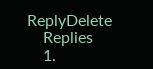ReplyDelete
    Replies
    1.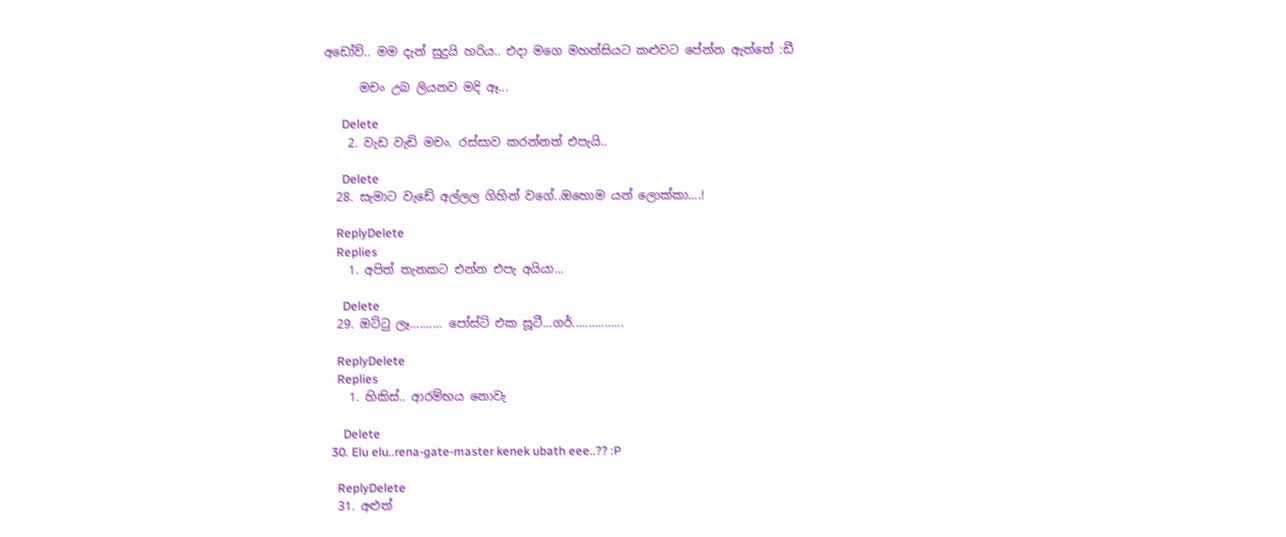අඩෝව්.. මම දැන් සුදුයි හරිය.. එදා මගෙ මහන්සියට කළුවට පේන්න ඇත්තේ :ඩී

      මචං උබ ලියනව මදි ඈ...

      Delete
    2. වැඩ වැඩි මචං. රස්සාව කරන්නත් එපැයි..

      Delete
  28. සැමාට වැඩේ අල්ලල ගිහින් වගේ..ඔහොම යන් ලොක්කා....!

    ReplyDelete
    Replies
    1. අපිත් තැනකට එන්න එපැ අයියා...

      Delete
  29. ඔට්ටු ලෑ.......... පෝස්ට් එක සූටී...ගර්................

    ReplyDelete
    Replies
    1. හිකිස්.. ආරම්භය නොවැ

      Delete
  30. Elu elu..rena-gate-master kenek ubath eee..?? :P

    ReplyDelete
  31. අළුත්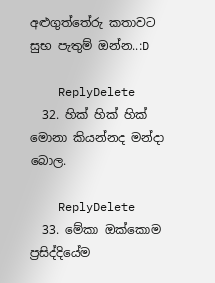අළුගුත්තේරු කතාවට සුභ පැතුම් ඔන්න..:D

    ReplyDelete
  32. හික් හික් හික් මොනා කියන්නද මන්දා බොල.

    ReplyDelete
  33. මේකා ඔක්කොම ප්‍රසිද්දියේම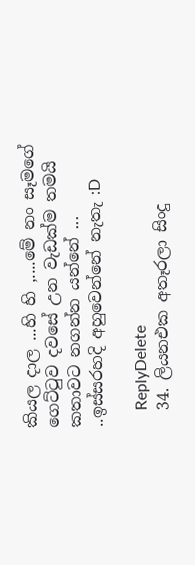කියල දාල ...හි හි ,....මේ නං සෑමගේ ගෙට්ටුව දවසේ උන වැඩක්ම තමයි කතාවට නගන්න යන්නේ ... ..ඉස්සරහදි අහුවෙන්නේ නැතැ :D

    ReplyDelete
  34. ලියනඑක අතෑරලා සිංදු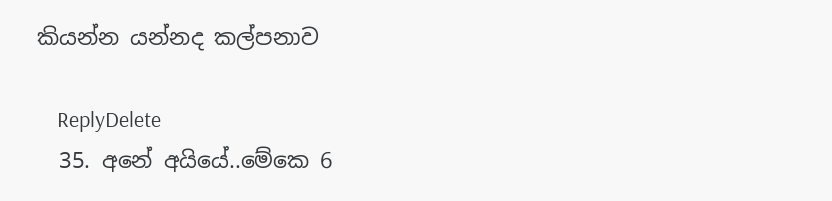කියන්න යන්නද කල්පනාව

    ReplyDelete
  35. අනේ අයියේ..මේකෙ 6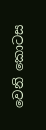වෙනි කොටස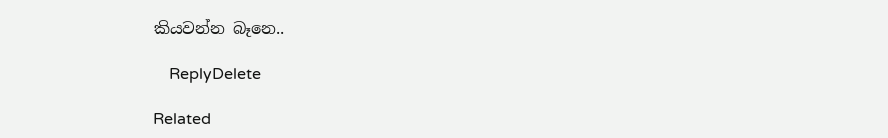කියවන්න බෑනෙ..

    ReplyDelete

Related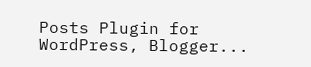Posts Plugin for WordPress, Blogger...